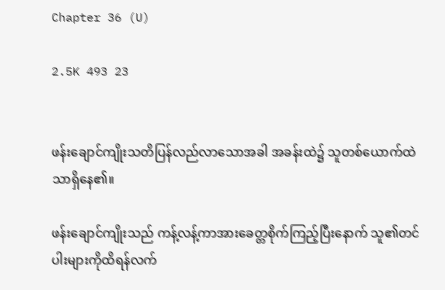Chapter 36 (U)

2.5K 493 23


ဖန်းချောင်ကျိုးသတိပြန်လည်လာသောအခါ အခန်းထဲ၌ သူတစ်ယောက်ထဲသာရှိနေ၏။

ဖန်းချောင်ကျိုးသည် ကန့်လန့်ကာအားခေတ္တစိုက်ကြည့်ပြီးနောက် သူ၏တင်ပါးများကိုထိရန်လက်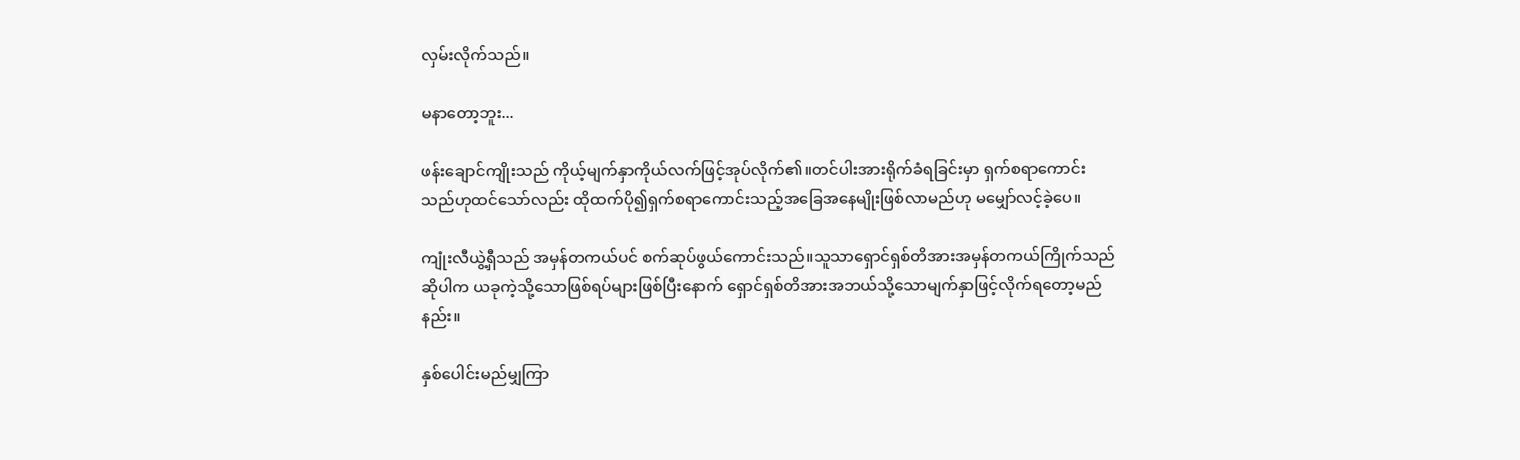လှမ်းလိုက်သည်။

မနာတော့ဘူး...

ဖန်းချောင်ကျိုးသည် ကိုယ့်မျက်နှာကိုယ်လက်ဖြင့်အုပ်လိုက်၏။တင်ပါးအားရိုက်ခံရခြင်းမှာ ရှက်စရာကောင်းသည်ဟုထင်သော်လည်း ထိုထက်ပို၍ရှက်စရာကောင်းသည့်အခြေအနေမျိုးဖြစ်လာမည်ဟု မမျှော်လင့်ခဲ့ပေ။

ကျုံးလီယွဲ့ရှီသည် အမှန်တကယ်ပင် စက်ဆုပ်ဖွယ်ကောင်းသည်။သူသာရှောင်ရှစ်တိအားအမှန်တကယ်ကြိုက်သည်ဆိုပါက ယခုကဲ့သို့သောဖြစ်ရပ်များဖြစ်ပြီးနောက် ရှောင်ရှစ်တိအားအဘယ်သို့သောမျက်နှာဖြင့်လိုက်ရတော့မည်နည်း။

နှစ်ပေါင်းမည်မျှကြာ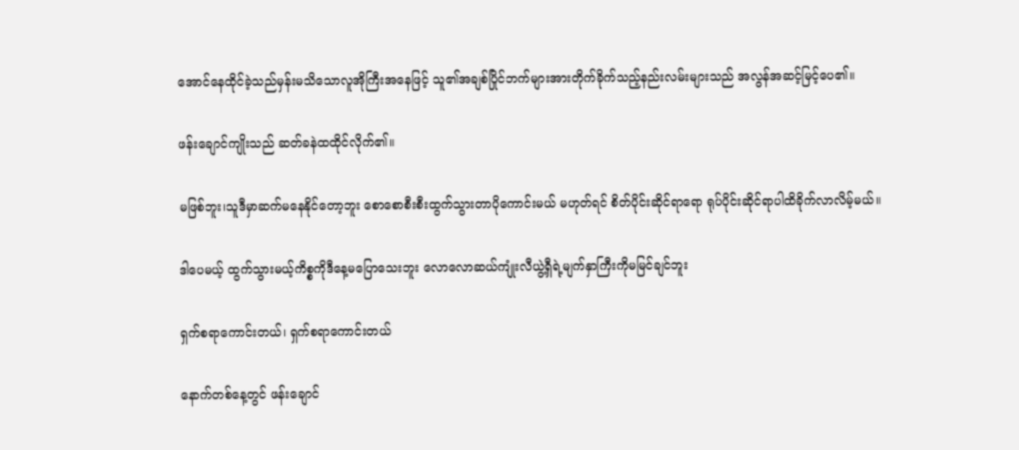အောင်နေထိုင်ခဲ့သည်မှန်းမသိသောလူအိုကြီးအနေဖြင့် သူ၏အချစ်ပြိုင်ဘက်များအားတိုက်ခိုက်သည့်နည်းလမ်းများသည် အလွန်အဆင့်မြင့်ပေ၏။

ဖန်းချောင်ကျိုးသည် ဆတ်ခနဲထထိုင်လိုက်၏။

မဖြစ်ဘူး၊သူဒီ‌မှာဆက်မနေနိုင်တော့ဘူး စောစောစီးစီးထွက်သွားတာပိုကောင်းမယ် မဟုတ်ရင် စိတ်ပိုင်းဆိုင်ရာရော ရုပ်ပိုင်းဆိုင်ရာပါထိခိုက်လာလိမ့်မယ်။

ဒါပေမယ့် ထွက်သွားမယ့်ကိစ္စကိုဒီနေ့မပြောသေးဘူး လောလောဆယ်ကျုံးလီယွဲ့ရှီရဲ့မျက်နှာကြီးကိုမမြင်ချင်ဘူး

ရှက်စရာကောင်းတယ်၊ ရှက်စရာကောင်းတယ်

နောက်တစ်နေ့တွင် ဖန်းချောင်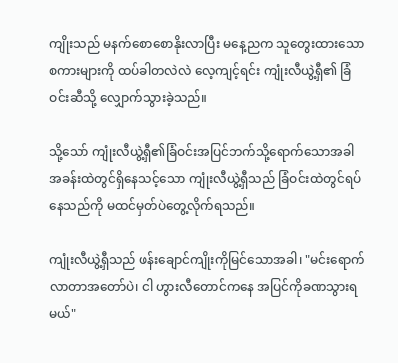ကျိုးသည် မနက်စောစောနိုးလာပြီး မနေ့ညက သူတွေးထားသော စကားများကို ထပ်ခါတလဲလဲ လေ့ကျင့်ရင်း ကျုံးလီယွဲ့ရှီ၏ ခြံဝင်းဆီသို့ လျှောက်သွားခဲ့သည်။

သို့သော် ကျုံးလီယွဲ့ရှီ၏ခြံဝင်းအပြင်ဘက်သို့ရောက်သောအခါ အခန်းထဲတွင်ရှိနေသင့်သော ကျုံးလီယွဲ့ရှီသည် ခြံဝင်းထဲတွင်ရပ်နေသည်ကို မထင်မှတ်ပဲတွေ့လိုက်ရသည်။

ကျုံးလီယွဲ့ရှီသည် ဖန်းချောင်ကျိုးကိုမြင်သောအခါ၊ "မင်းရောက်လာတာအတော်ပဲ၊ ငါ ဟွားလီတောင်ကနေ အပြင်ကိုခဏသွားရမယ်"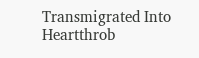Transmigrated Into Heartthrob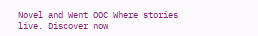Novel and Went OOC Where stories live. Discover now